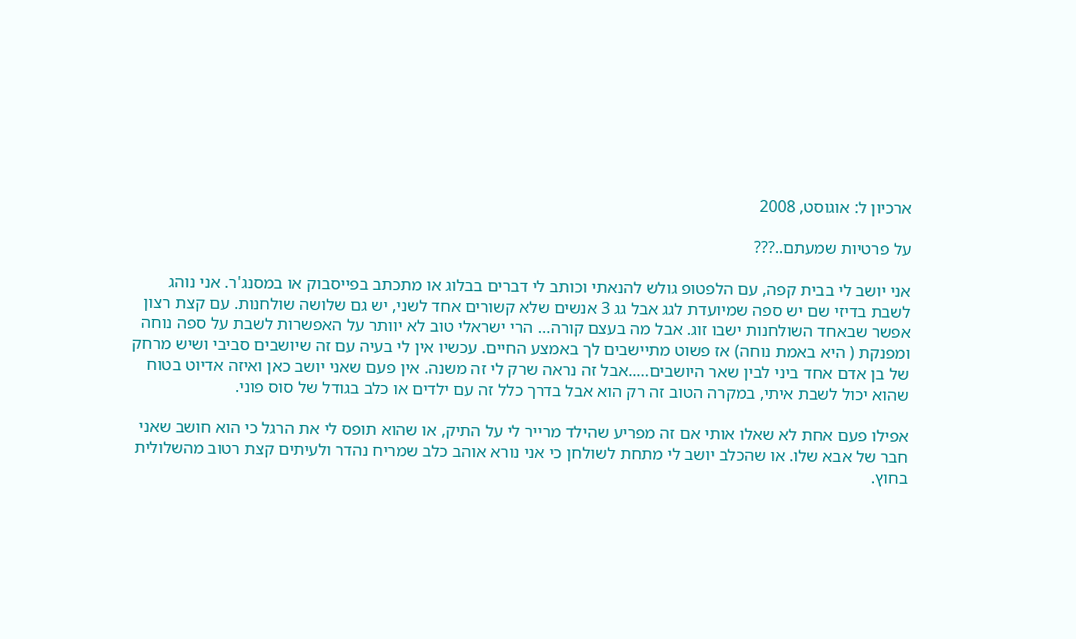ארכיון ל: אוגוסט, 2008

על פרטיות שמעתם..???

אני יושב לי בבית קפה, עם הלפטופ גולש להנאתי וכותב לי דברים בבלוג או מתכתב בפייסבוק או במסנג'ר. אני נוהג לשבת בדיזי שם יש ספה שמיועדת לגג אבל גג 3 אנשים שלא קשורים אחד לשני, יש גם שלושה שולחנות. עם קצת רצון אפשר שבאחד השולחנות ישבו זוג. אבל מה בעצם קורה… הרי ישראלי טוב לא יוותר על האפשרות לשבת על ספה נוחה ומפנקת ( היא באמת נוחה) אז פשוט מתיישבים לך באמצע החיים. עכשיו אין לי בעיה עם זה שיושבים סביבי ושיש מרחק של בן אדם אחד ביני לבין שאר היושבים…..אבל זה נראה שרק לי זה משנה. אין פעם שאני יושב כאן ואיזה אדיוט בטוח שהוא יכול לשבת איתי, במקרה הטוב זה רק הוא אבל בדרך כלל זה עם ילדים או כלב בגודל של סוס פוני.

אפילו פעם אחת לא שאלו אותי אם זה מפריע שהילד מרייר לי על התיק, או שהוא תופס לי את הרגל כי הוא חושב שאני חבר של אבא שלו. או שהכלב יושב לי מתחת לשולחן כי אני נורא אוהב כלב שמריח נהדר ולעיתים קצת רטוב מהשלולית בחוץ.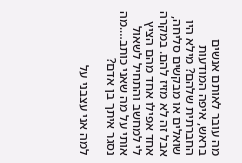מה עובר לאותם אנשים בראש, איפה המודעות החברתית שלהם? מילא היו שואלים או מבקשים סליחה, אבל זה לא מזיז להם. במקרה אחד אפילו אחד מהם הציץ לי למחשב והתחיל לשאול אותי על מה שאני כותב….מה נסגר איתך בן אדם?

למה אני עצבני על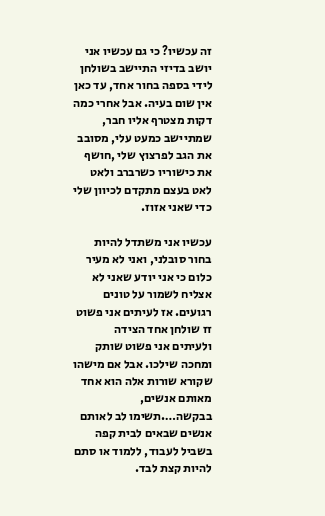זה עכשיו? כי גם עכשיו אני יושב בדיזי התיישב בשולחן לידי בספה בחור אחד, עד כאן אין שום בעיה. אבל אחרי כמה דקות מצטרף אליו חבר, שמתיישב כמעט עלי, מסובב את הגב לפרצוץ שלי ,חושף את כישוריו כשרברב ולאט לאט בעצם מתקדם לכיוון שלי כדי שאני אזוז.

עכשיו אני משתדל להיות בחור סובלני, ואני לא מעיר כלום כי אני יודע שאני לא אצליח לשמור על טונים רגועים. אז לעיתים אני פשוט זז שולחן אחד הצידה ולעיתים אני פשוט שותק ומחכה שילכו. אבל אם מישהו שקורא שורות אלה הוא אחד מאותם אנשים, בבקשה….תשימו לב לאותם אנשים שבאים לבית קפה בשביל לעבוד, ללמוד או סתם להיות קצת לבד.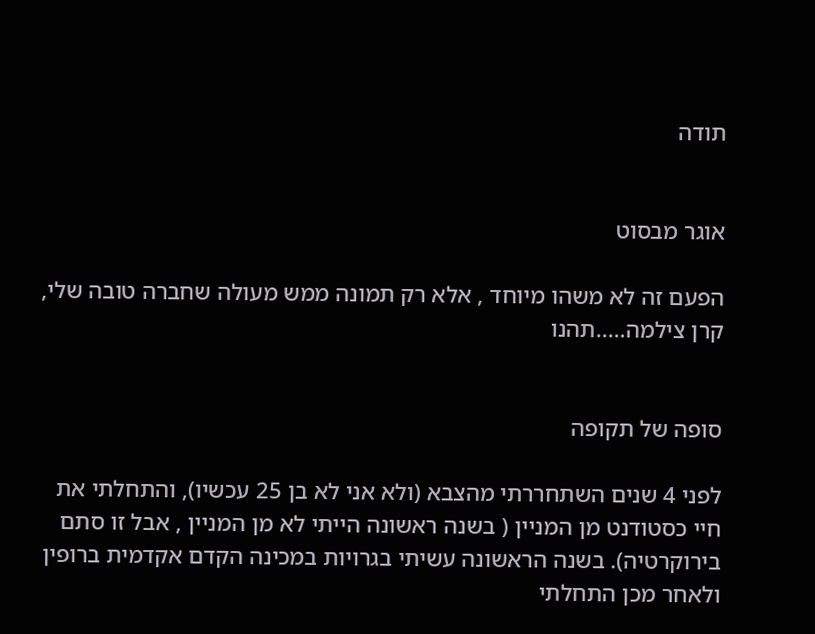תודה


אוגר מבסוט

הפעם זה לא משהו מיוחד , אלא רק תמונה ממש מעולה שחברה טובה שלי, קרן צילמה…..תהנו


סופה של תקופה

לפני 4 שנים השתחררתי מהצבא (ולא אני לא בן 25 עכשיו), והתחלתי את חיי כסטודנט מן המניין ( בשנה ראשונה הייתי לא מן המניין , אבל זו סתם בירוקרטיה). בשנה הראשונה עשיתי בגרויות במכינה הקדם אקדמית ברופין ולאחר מכן התחלתי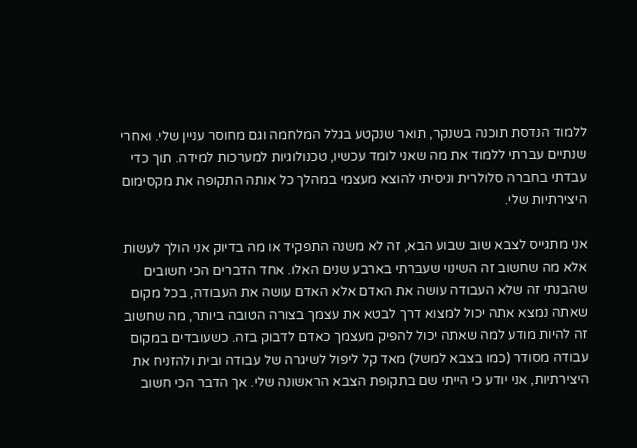ללמוד הנדסת תוכנה בשנקר, תואר שנקטע בגלל המלחמה וגם מחוסר עניין שלי. ואחרי שנתיים עברתי ללמוד את מה שאני לומד עכשיו, טכנולוגיות למערכות למידה. תוך כדי עבדתי בחברה סלולרית וניסיתי להוצא מעצמי במהלך כל אותה התקופה את מקסימום היצירתיות שלי.

אני מתגייס לצבא שוב שבוע הבא, זה לא משנה התפקיד או מה בדיוק אני הולך לעשות אלא מה שחשוב זה השינוי שעברתי בארבע שנים האלו. אחד הדברים הכי חשובים שהבנתי זה שלא העבודה עושה את האדם אלא האדם עושה את העבודה, בכל מקום שאתה נמצא אתה יכול למצוא דרך לבטא את עצמך בצורה הטובה ביותר, מה שחשוב זה להיות מודע למה שאתה יכול להפיק מעצמך כאדם לדבוק בזה. כשעובדים במקום עבודה מסודר (כמו בצבא למשל) מאד קל ליפול לשיגרה של עבודה ובית ולהזניח את היצירתיות, אני יודע כי הייתי שם בתקופת הצבא הראשונה שלי. אך הדבר הכי חשוב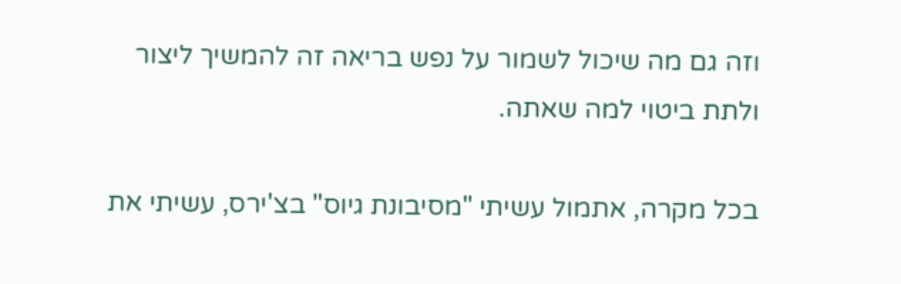וזה גם מה שיכול לשמור על נפש בריאה זה להמשיך ליצור ולתת ביטוי למה שאתה.

בכל מקרה, אתמול עשיתי "מסיבונת גיוס" בצ'ירס, עשיתי את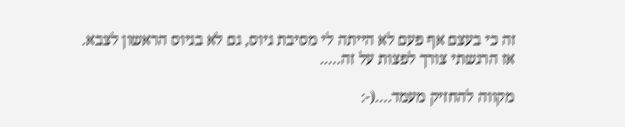זה כי בעצם אף פעם לא הייתה לי מסיבת גיוס, גם לא בגיוס הראשון לצבא. אז הרגשתי צורך לפצות על זה…..

מקווה להחזיק מעמד….(-: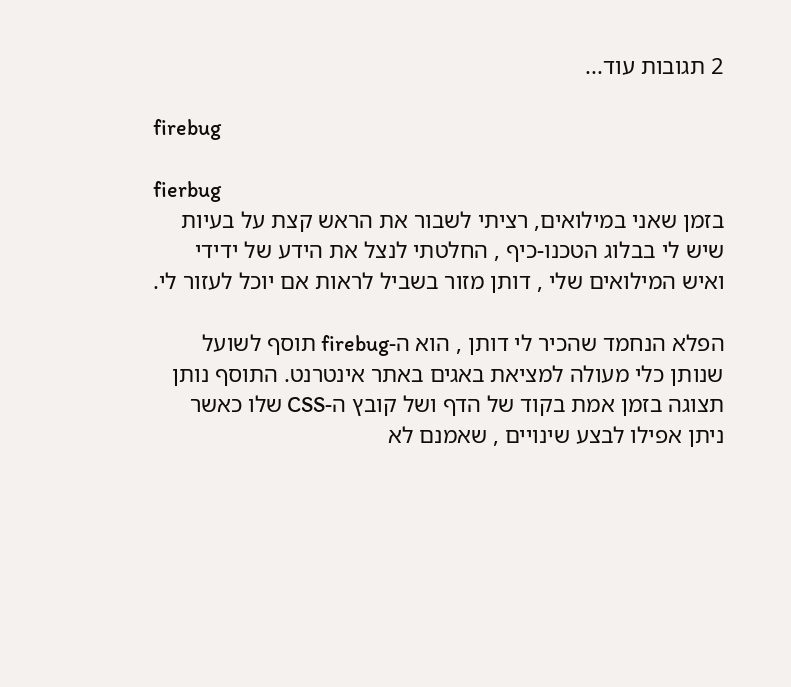2 תגובות עוד...

firebug

fierbug
בזמן שאני במילואים, רציתי לשבור את הראש קצת על בעיות שיש לי בבלוג הטכנו-כיף , החלטתי לנצל את הידע של ידידי ואיש המילואים שלי , דותן מזור בשביל לראות אם יוכל לעזור לי.

הפלא הנחמד שהכיר לי דותן , הוא ה-firebug תוסף לשועל שנותן כלי מעולה למציאת באגים באתר אינטרנט. התוסף נותן תצוגה בזמן אמת בקוד של הדף ושל קובץ ה-CSS שלו כאשר ניתן אפילו לבצע שינויים , שאמנם לא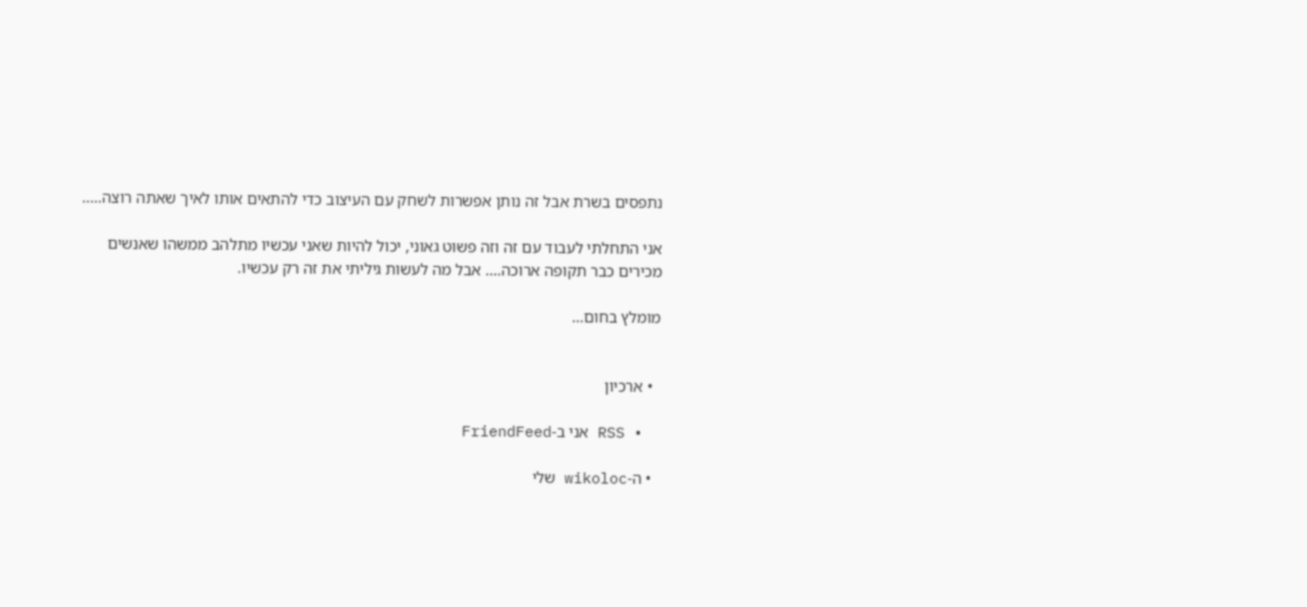נתפסים בשרת אבל זה נותן אפשרות לשחק עם העיצוב כדי להתאים אותו לאיך שאתה רוצה…..

אני התחלתי לעבוד עם זה וזה פשוט גאוני, יכול להיות שאני עכשיו מתלהב ממשהו שאנשים מכירים כבר תקופה ארוכה…. אבל מה לעשות גיליתי את זה רק עכשיו.

מומלץ בחום…


  • ארכיון

  • RSS אני ב-FriendFeed

  • ה-wikoloc שלי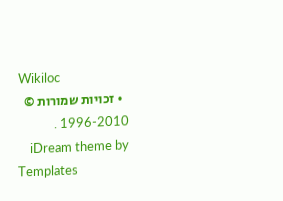Wikiloc
  • זכויות שמורות © 1996-2010 .
    iDream theme by Templates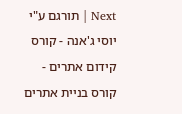Next | תורגם ע"י יוסי ג'אנה - קורס קידום אתרים - קורס בניית אתרים